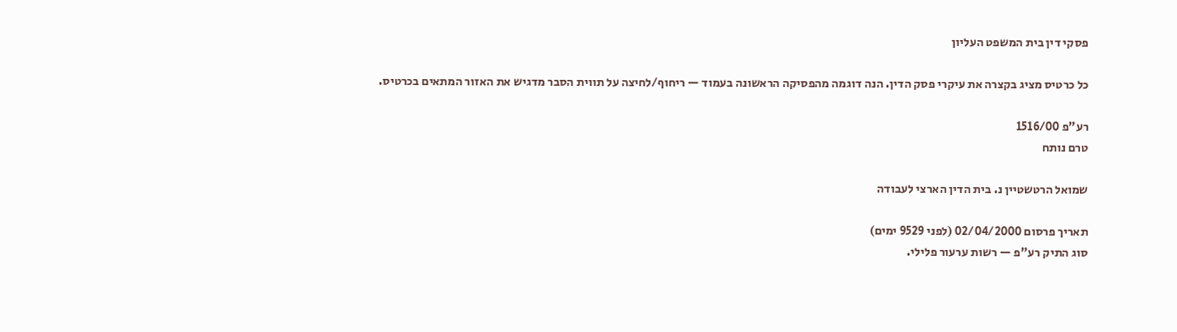פסקי דין בית המשפט העליון

כל כרטיס מציג בקצרה את עיקרי פסק הדין. הנה דוגמה מהפסיקה הראשונה בעמוד — ריחוף/לחיצה על תווית הסבר מדגיש את האזור המתאים בכרטיס.

רע"פ 1516/00
טרם נותח

שמואל הרטשטיין נ. בית הדין הארצי לעבודה

תאריך פרסום 02/04/2000 (לפני 9529 ימים)
סוג התיק רע"פ — רשות ערעור פלילי.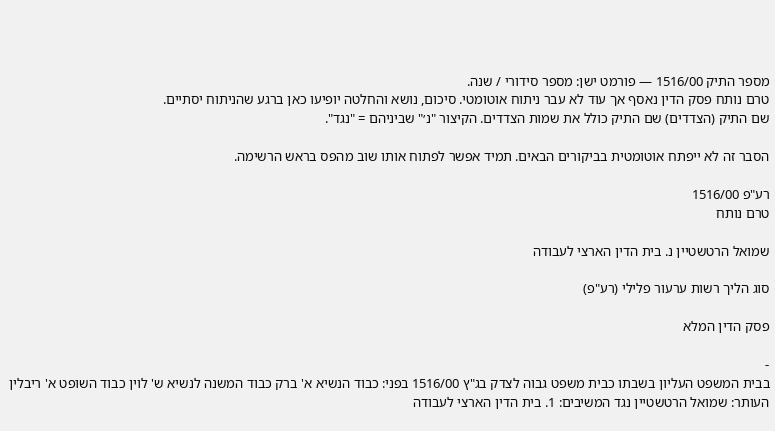מספר התיק 1516/00 — פורמט ישן: מספר סידורי / שנה.
טרם נותח פסק הדין נאסף אך עוד לא עבר ניתוח אוטומטי. סיכום, נושא והחלטה יופיעו כאן ברגע שהניתוח יסתיים.
שם התיק (הצדדים) שם התיק כולל את שמות הצדדים. הקיצור "נ׳" שביניהם = "נגד".

הסבר זה לא ייפתח אוטומטית בביקורים הבאים. תמיד אפשר לפתוח אותו שוב מהפס בראש הרשימה.

רע"פ 1516/00
טרם נותח

שמואל הרטשטיין נ. בית הדין הארצי לעבודה

סוג הליך רשות ערעור פלילי (רע"פ)

פסק הדין המלא

-
בבית המשפט העליון בשבתו כבית משפט גבוה לצדק בג"ץ 1516/00 בפני: כבוד הנשיא א' ברק כבוד המשנה לנשיא ש' לוין כבוד השופט א' ריבלין העותר: שמואל הרטשטיין נגד המשיבים: 1. בית הדין הארצי לעבודה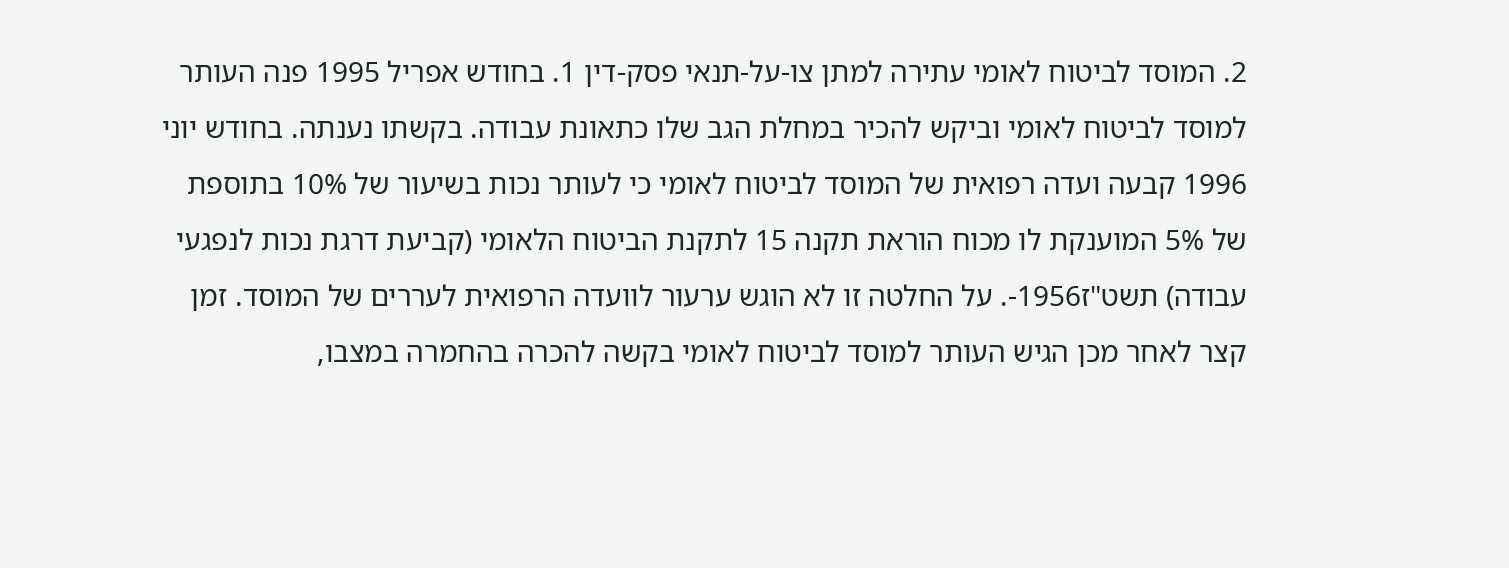2. המוסד לביטוח לאומי עתירה למתן צו-על-תנאי פסק-דין 1. בחודש אפריל 1995 פנה העותר למוסד לביטוח לאומי וביקש להכיר במחלת הגב שלו כתאונת עבודה. בקשתו נענתה. בחודש יוני 1996 קבעה ועדה רפואית של המוסד לביטוח לאומי כי לעותר נכות בשיעור של 10% בתוספת של 5% המוענקת לו מכוח הוראת תקנה 15 לתקנת הביטוח הלאומי (קביעת דרגת נכות לנפגעי עבודה) תשט"ז1956-. על החלטה זו לא הוגש ערעור לוועדה הרפואית לעררים של המוסד. זמן קצר לאחר מכן הגיש העותר למוסד לביטוח לאומי בקשה להכרה בהחמרה במצבו,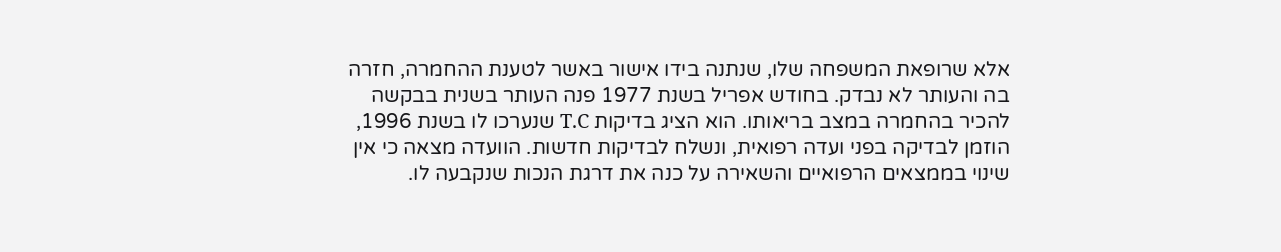אלא שרופאת המשפחה שלו, שנתנה בידו אישור באשר לטענת ההחמרה, חזרה בה והעותר לא נבדק. בחודש אפריל בשנת 1977 פנה העותר בשנית בבקשה להכיר בהחמרה במצב בריאותו. הוא הציג בדיקות T.C שנערכו לו בשנת 1996, הוזמן לבדיקה בפני ועדה רפואית, ונשלח לבדיקות חדשות. הוועדה מצאה כי אין שינוי בממצאים הרפואיים והשאירה על כנה את דרגת הנכות שנקבעה לו.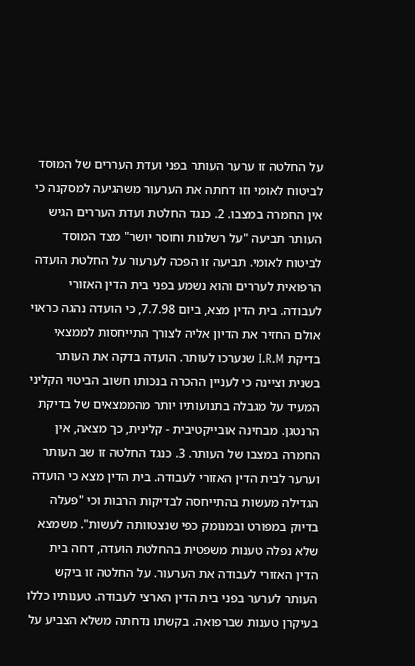על החלטה זו ערער העותר בפני ועדת העררים של המוסד לביטוח לאומי וזו דחתה את הערעור משהגיעה למסקנה כי אין החמרה במצבו. 2. כנגד החלטת ועדת העררים הגיש העותר תביעה "על רשלנות וחוסר יושר" מצד המוסד לביטוח לאומי. תביעה זו הפכה לערעור על החלטת הועדה הרפואית לעררים והוא נשמע בפני בית הדין האזורי לעבודה. בית הדין מצא, ביום 7.7.98, כי הועדה נהגה כראוי אולם החזיר את הדיון אליה לצורך התייחסות לממצאי בדיקת I.R.M שנערכו לעותר. הועדה בדקה את העותר בשנית וציינה כי לעניין ההכרה בנכותו חשוב הביטוי הקליני המעיד על מגבלה בתנועותיו יותר מהממצאים של בדיקת הרנטגן. מבחינה אובייקטיבית - קלינית, כך מצאה, אין החמרה במצבו של העותר. 3. כנגד החלטה זו שב העותר וערער לבית הדין האזורי לעבודה. בית הדין מצא כי הועדה הגדילה מעשות בהתייחסה לבדיקות הרבות וכי "פעלה בדיוק במפורט ובמנומק כפי שנצטוותה לעשות". משמצא שלא נפלה טענות משפטית בהחלטת הועדה, דחה בית הדין האזורי לעבודה את הערעור. על החלטה זו ביקש העותר לערער בפני בית הדין הארצי לעבודה. טענותיו כללו בעיקרן טענות שברפואה. בקשתו נדחתה משלא הצביע על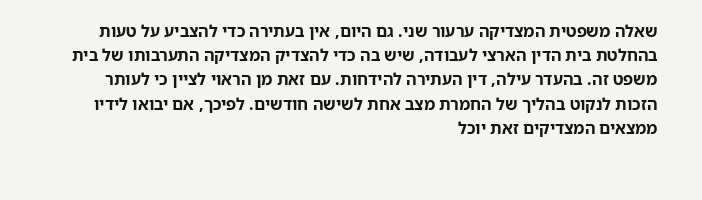שאלה משפטית המצדיקה ערעור שני. גם היום, אין בעתירה כדי להצביע על טעות בהחלטת בית הדין הארצי לעבודה, שיש בה כדי להצדיק המצדיקה התערבותו של בית משפט זה. בהעדר עילה, דין העתירה להידחות. עם זאת מן הראוי לציין כי לעותר הזכות לנקוט בהליך של החמרת מצב אחת לשישה חודשים. לפיכך, אם יבואו לידיו ממצאים המצדיקים זאת יוכל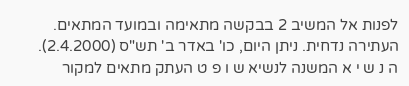לפנות אל המשיב 2 בבקשה מתאימה ובמועד המתאים. העתירה נדחית. ניתן היום, כו' באדר ב' תש"ס (2.4.2000). ה נ ש י א המשנה לנשיא ש ו פ ט העתק מתאים למקור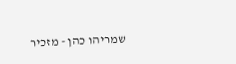שמריהו כהן - מזכיר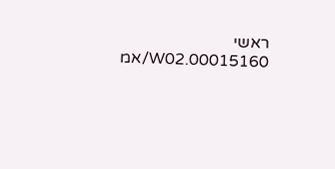ראשי 00015160.W02/אמ